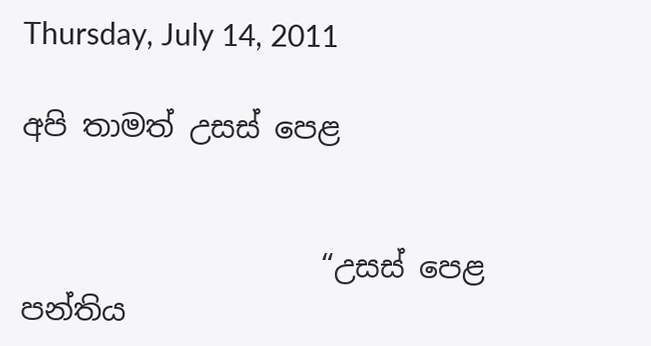Thursday, July 14, 2011

අපි තාමත් උසස් පෙළ


                    “උසස් පෙළ පන්තිය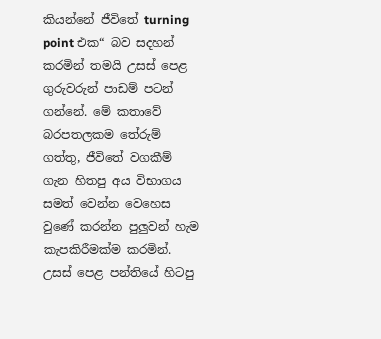කියන්නේ ජීවිතේ turning point එක“ බව සදහන් කරමින් තමයි උසස් පෙළ ගුරුවරුන් පාඩම් පටන් ගන්නේ. මේ කතාවේ බරපතලකම තේරුම් ගත්තු, ජීවිතේ වගකීම් ගැන හිතපු අය විභාගය සමත් වෙන්න වෙහෙස වුණේ කරන්න පුලුවන් හැම කැපකිරීමක්ම කරමින්. උසස් පෙළ පන්තියේ හිටපු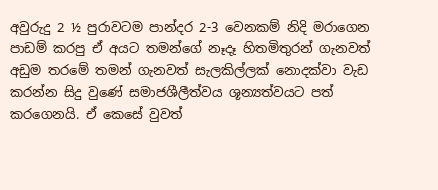අවුරුදු 2 ½ පුරාවටම පාන්දර 2-3 වෙනකම් නිදි මරාගෙන පාඩම් කරපු ඒ අයට තමන්ගේ නෑදෑ හිතමිතුරන් ගැනවත් අඩුම තරමේ තමන් ගැනවත් සැලකිල්ලක් නොදක්වා වැඩ කරන්න සිදු වුණේ සමාජශීලීත්වය ශූන්‍යත්වයට පත් කරගෙනයි. ඒ කෙසේ වුවත්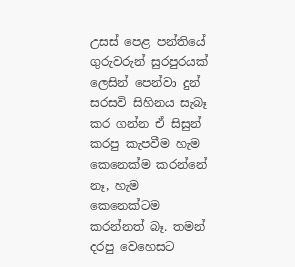උසස් පෙළ පන්තියේ ගුරුවරුන් සුරපුරයක් ලෙසින් පෙන්වා දුන් සරසවි සිහිනය සැබෑ කර ගන්න ඒ සිසුන් කරපු කැපවීම හැම කෙනෙක්ම කරන්නේ නෑ, හැම කෙනෙක්ටම කරන්නත් බෑ. තමන් දරපු වෙහෙසට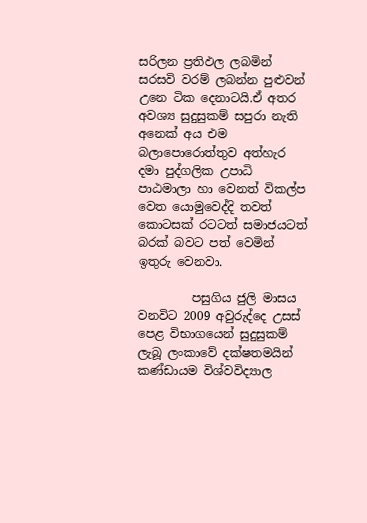සරිලන ප්‍රතිඵල ලබමින් සරසවි වරම් ලබන්න පුළුවන් උනෙ ටික දෙනාටයි.ඒ අතර අවශ්‍ය සුදුසුකම් සපුරා නැති අනෙක් අය එම බලාපොරොත්තුව අත්හැර දමා පුද්ගලික උපාධි පාඨමාලා හා වෙනත් විකල්ප වෙත යොමුවෙද්දි තවත් කොටසක් රටටත් සමාජයටත් බරක් බවට පත් වෙමින් ඉතුරු වෙනවා.

         පසුගිය ජුලි මාසය වනවිට 2009 අවුරුද්දෙ උසස් පෙළ විභාගයෙන් සුදුසුකම් ලැබූ ලංකාවේ දක්ෂතමයින් කණ්ඩායම විශ්වවිද්‍යාල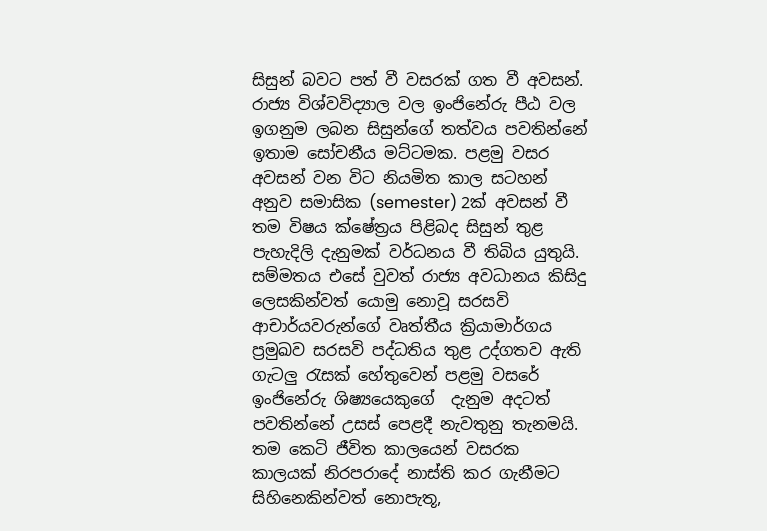සිසුන් බවට පත් වී වසරක් ගත වී අවසන්. රාජ්‍ය විශ්වවිද්‍යාල වල ඉංජිනේරු පීඨ වල ඉගනුම ලබන සිසුන්ගේ තත්වය පවතින්නේ ඉතාම සෝචනීය මට්ටමක. පළමු වසර අවසන් වන විට නියමිත කාල සටහන් අනුව සමාසික (semester) 2ක් අවසන් වී තම විෂය ක්ෂේත්‍රය පිළිබද සිසුන් තුළ පැහැදිලි දැනුමක් වර්ධනය වී තිබිය යුතුයි. සම්මතය එසේ වුවත් රාජ්‍ය අවධානය කිසිදු ලෙසකින්වත් යොමු නොවූ සරසවි ආචාර්යවරුන්ගේ වෘත්තීය ක්‍රියාමාර්ගය ප්‍රමුඛව සරසවි පද්ධතිය තුළ උද්ගතව ඇති ගැටලු රැසක් හේතුවෙන් පළමු වසරේ ඉංජිනේරු ශිෂ්‍යයෙකුගේ  දැනුම අදටත් පවතින්නේ උසස් පෙළදී නැවතුනු තැනමයි. තම කෙටි ජීවිත කාලයෙන් වසරක කාලයක් නිරපරාදේ නාස්ති කර ගැනීමට සිහිනෙකින්වත් නොපැතූ,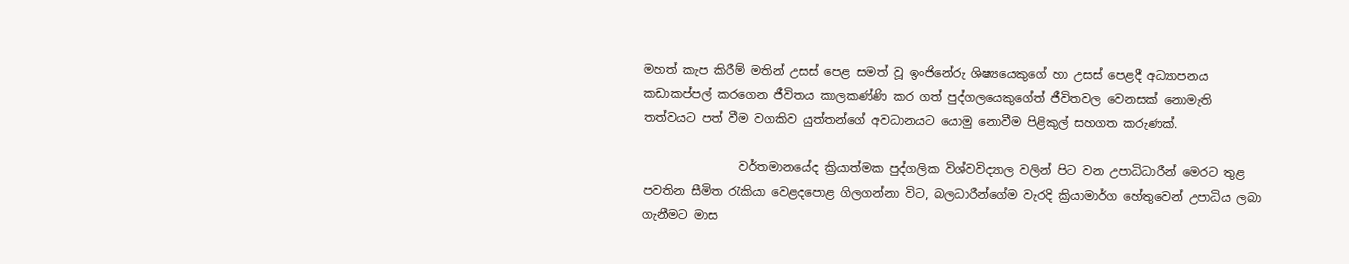මහත් කැප කිරීම් මතින් උසස් පෙළ සමත් වූ ඉංජිනේරු ශිෂ්‍යයෙකුගේ හා උසස් පෙළදී අධ්‍යාපනය කඩාකප්පල් කරගෙන ජීවිතය කාලකණ්ණි කර ගත් පුද්ගලයෙකුගේත් ජීවිතවල වෙනසක් නොමැති තත්වයට පත් වීම වගකිව යුත්තන්ගේ අවධානය‍ට යොමු නොවීම පිළිකුල් සහගත කරුණක්.

                වර්තමානයේද ක්‍රියාත්මක පුද්ගලික විශ්වවිද්‍යාල වලින් පිට වන උපාධිධාරීන් මෙරට තුළ පවතින සීමිත රැකියා වෙළදපොළ ගිලගන්නා විට, බලධාරීන්ගේම වැරදි ක්‍රියාමාර්ග හේතුවෙන් උපාධිය ලබා ගැනීමට මාස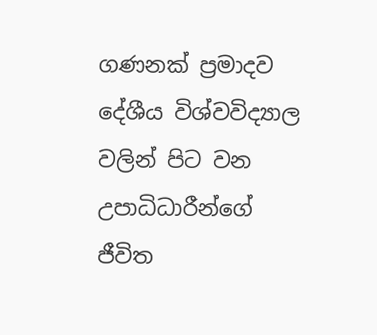ගණනක් ප්‍රමාදව දේශීය විශ්වවිද්‍යාල වලින් පිට වන උපාධිධාරීන්ගේ ජීවිත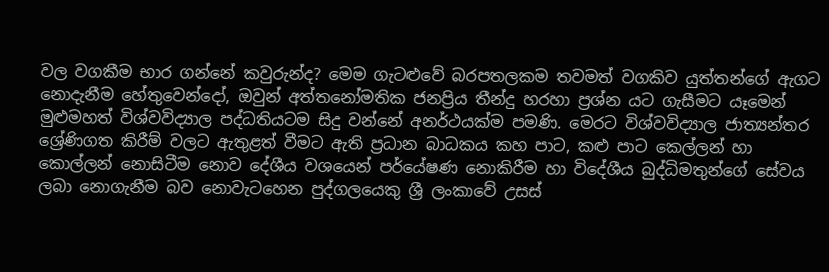වල වගකීම භාර ගන්නේ කවුරුන්ද? මෙම ගැටළුවේ බරපතලකම තවමත් වගකිව යුත්තන්ගේ ඇගට නොදැනීම හේතුවෙන්දෝ, ඔවුන් අත්තනෝමතික ජනප්‍රිය තීන්දු හරහා ප්‍රශ්න යට ගැසීමට යෑමෙන් මුළුමහත් විශ්වවිද්‍යාල පද්ධතියටම සිදු වන්නේ අනර්ථයක්ම පමණි. මෙරට විශ්වවිද්‍යාල ජාත්‍යන්තර ශ්‍රේණිගත කිරීම් වලට ඇතුළත් වීමට ඇති ප්‍රධාන බාධකය කහ පාට, කළු පාට කෙල්ලන් හා කොල්ලන් නොසිටීම නොව දේශීය වශයෙන් පර්යේෂණ නොකිරීම හා විදේශීය බුද්ධිමතුන්ගේ සේවය ලබා නොගැනීම බව නොවැටහෙන පුද්ගලයෙකු ශ්‍රී ලංකාවේ උසස්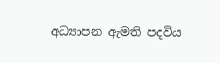අධ්‍යාපන ඇමති පදවිය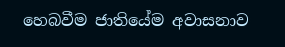හෙබවීම ජාතියේම අවාසනාව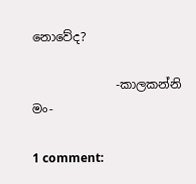නොවේද?

              -කාලකන්නි මං-

1 comment: